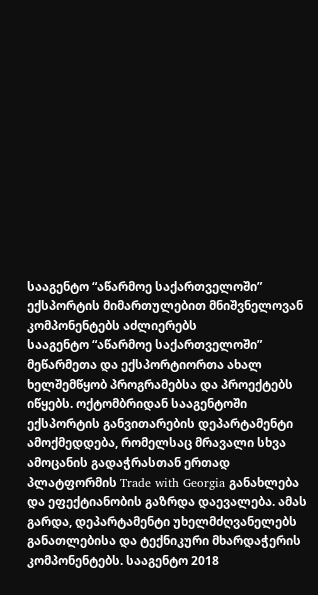სააგენტო “აწარმოე საქართველოში” ექსპორტის მიმართულებით მნიშვნელოვან კომპონენტებს აძლიერებს
სააგენტო “აწარმოე საქართველოში” მეწარმეთა და ექსპორტიორთა ახალ ხელშემწყობ პროგრამებსა და პროექტებს იწყებს. ოქტომბრიდან სააგენტოში ექსპორტის განვითარების დეპარტამენტი ამოქმედდება, რომელსაც მრავალი სხვა ამოცანის გადაჭრასთან ერთად პლატფორმის Trade with Georgia განახლება და ეფექტიანობის გაზრდა დაევალება. ამას გარდა, დეპარტამენტი უხელმძღვანელებს განათლებისა და ტექნიკური მხარდაჭერის კომპონენტებს. სააგენტო 2018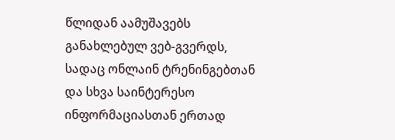წლიდან აამუშავებს განახლებულ ვებ-გვერდს, სადაც ონლაინ ტრენინგებთან და სხვა საინტერესო ინფორმაციასთან ერთად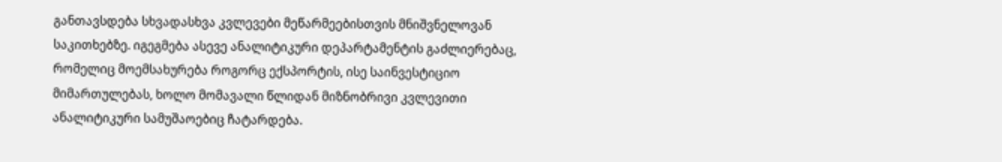განთავსდება სხვადასხვა კვლევები მეწარმეებისთვის მნიშვნელოვან საკითხებზე. იგეგმება ასევე ანალიტიკური დეპარტამენტის გაძლიერებაც, რომელიც მოემსახურება როგორც ექსპორტის, ისე საინვესტიციო მიმართულებას, ხოლო მომავალი წლიდან მიზნობრივი კვლევითი ანალიტიკური სამუშაოებიც ჩატარდება.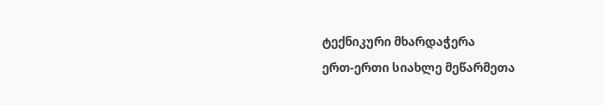ტექნიკური მხარდაჭერა
ერთ-ერთი სიახლე მეწარმეთა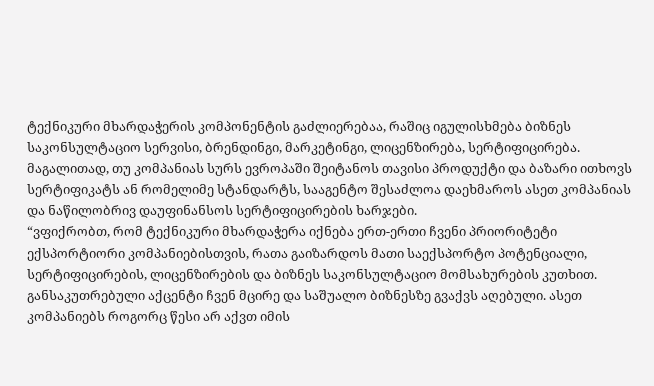ტექნიკური მხარდაჭერის კომპონენტის გაძლიერებაა, რაშიც იგულისხმება ბიზნეს საკონსულტაციო სერვისი, ბრენდინგი, მარკეტინგი, ლიცენზირება, სერტიფიცირება. მაგალითად, თუ კომპანიას სურს ევროპაში შეიტანოს თავისი პროდუქტი და ბაზარი ითხოვს სერტიფიკატს ან რომელიმე სტანდარტს, სააგენტო შესაძლოა დაეხმაროს ასეთ კომპანიას და ნაწილობრივ დაუფინანსოს სერტიფიცირების ხარჯები.
“ვფიქრობთ, რომ ტექნიკური მხარდაჭერა იქნება ერთ-ერთი ჩვენი პრიორიტეტი ექსპორტიორი კომპანიებისთვის, რათა გაიზარდოს მათი საექსპორტო პოტენციალი, სერტიფიცირების, ლიცენზირების და ბიზნეს საკონსულტაციო მომსახურების კუთხით. განსაკუთრებული აქცენტი ჩვენ მცირე და საშუალო ბიზნესზე გვაქვს აღებული. ასეთ კომპანიებს როგორც წესი არ აქვთ იმის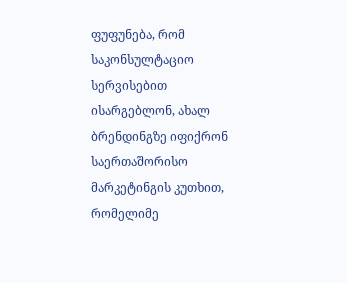ფუფუნება, რომ საკონსულტაციო სერვისებით ისარგებლონ, ახალ ბრენდინგზე იფიქრონ საერთაშორისო მარკეტინგის კუთხით, რომელიმე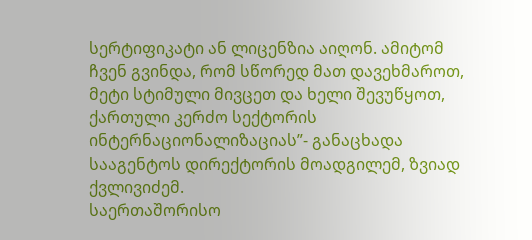სერტიფიკატი ან ლიცენზია აიღონ. ამიტომ ჩვენ გვინდა, რომ სწორედ მათ დავეხმაროთ, მეტი სტიმული მივცეთ და ხელი შევუწყოთ, ქართული კერძო სექტორის ინტერნაციონალიზაციას”- განაცხადა სააგენტოს დირექტორის მოადგილემ, ზვიად ქვლივიძემ.
საერთაშორისო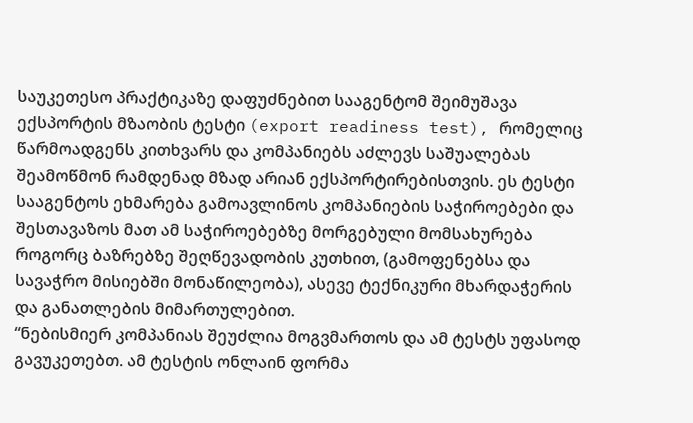საუკეთესო პრაქტიკაზე დაფუძნებით სააგენტომ შეიმუშავა ექსპორტის მზაობის ტესტი (export readiness test), რომელიც წარმოადგენს კითხვარს და კომპანიებს აძლევს საშუალებას შეამოწმონ რამდენად მზად არიან ექსპორტირებისთვის. ეს ტესტი სააგენტოს ეხმარება გამოავლინოს კომპანიების საჭიროებები და შესთავაზოს მათ ამ საჭიროებებზე მორგებული მომსახურება როგორც ბაზრებზე შეღწევადობის კუთხით, (გამოფენებსა და სავაჭრო მისიებში მონაწილეობა), ასევე ტექნიკური მხარდაჭერის და განათლების მიმართულებით.
“ნებისმიერ კომპანიას შეუძლია მოგვმართოს და ამ ტესტს უფასოდ გავუკეთებთ. ამ ტესტის ონლაინ ფორმა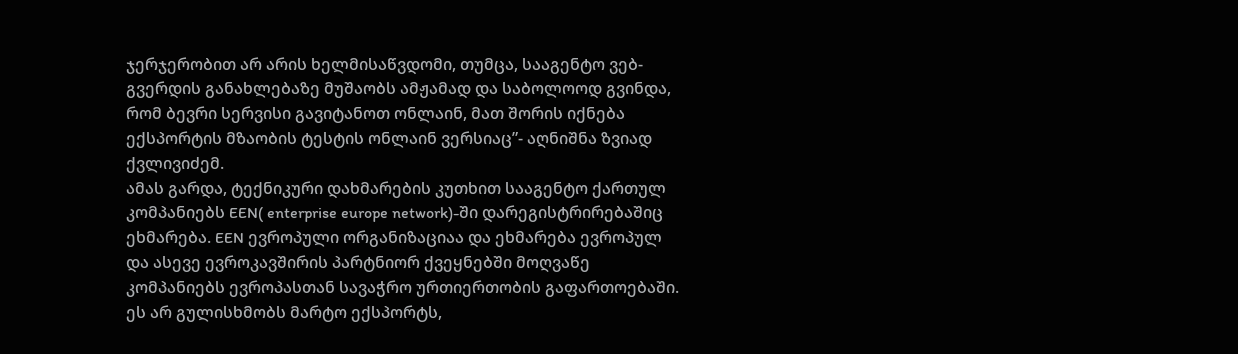ჯერჯერობით არ არის ხელმისაწვდომი, თუმცა, სააგენტო ვებ-გვერდის განახლებაზე მუშაობს ამჟამად და საბოლოოდ გვინდა, რომ ბევრი სერვისი გავიტანოთ ონლაინ, მათ შორის იქნება ექსპორტის მზაობის ტესტის ონლაინ ვერსიაც”- აღნიშნა ზვიად ქვლივიძემ.
ამას გარდა, ტექნიკური დახმარების კუთხით სააგენტო ქართულ კომპანიებს EEN( enterprise europe network)-ში დარეგისტრირებაშიც ეხმარება. EEN ევროპული ორგანიზაციაა და ეხმარება ევროპულ და ასევე ევროკავშირის პარტნიორ ქვეყნებში მოღვაწე კომპანიებს ევროპასთან სავაჭრო ურთიერთობის გაფართოებაში. ეს არ გულისხმობს მარტო ექსპორტს,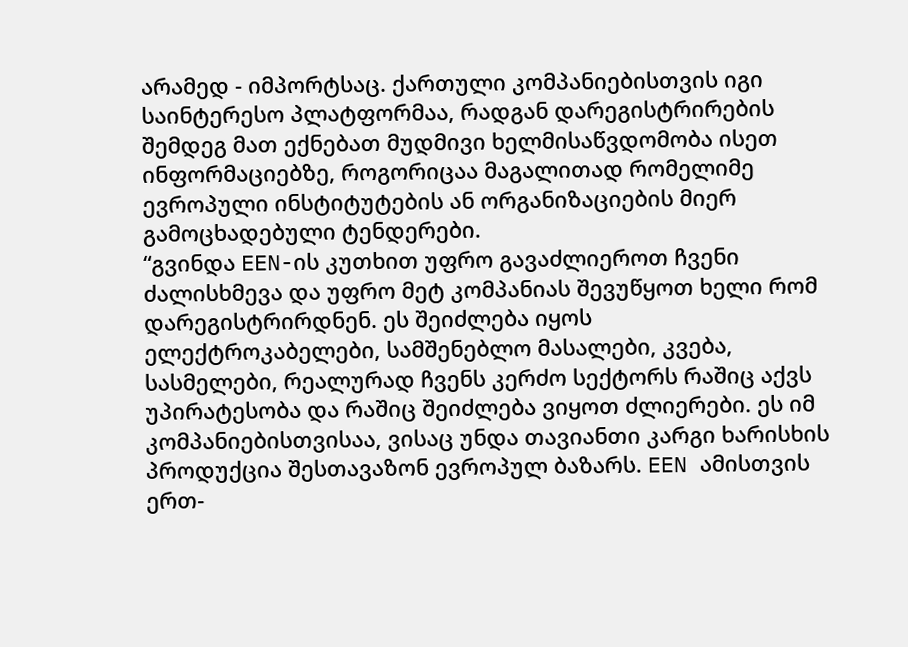არამედ - იმპორტსაც. ქართული კომპანიებისთვის იგი საინტერესო პლატფორმაა, რადგან დარეგისტრირების შემდეგ მათ ექნებათ მუდმივი ხელმისაწვდომობა ისეთ ინფორმაციებზე, როგორიცაა მაგალითად რომელიმე ევროპული ინსტიტუტების ან ორგანიზაციების მიერ გამოცხადებული ტენდერები.
“გვინდა EEN-ის კუთხით უფრო გავაძლიეროთ ჩვენი ძალისხმევა და უფრო მეტ კომპანიას შევუწყოთ ხელი რომ დარეგისტრირდნენ. ეს შეიძლება იყოს ელექტროკაბელები, სამშენებლო მასალები, კვება, სასმელები, რეალურად ჩვენს კერძო სექტორს რაშიც აქვს უპირატესობა და რაშიც შეიძლება ვიყოთ ძლიერები. ეს იმ კომპანიებისთვისაა, ვისაც უნდა თავიანთი კარგი ხარისხის პროდუქცია შესთავაზონ ევროპულ ბაზარს. EEN ამისთვის ერთ-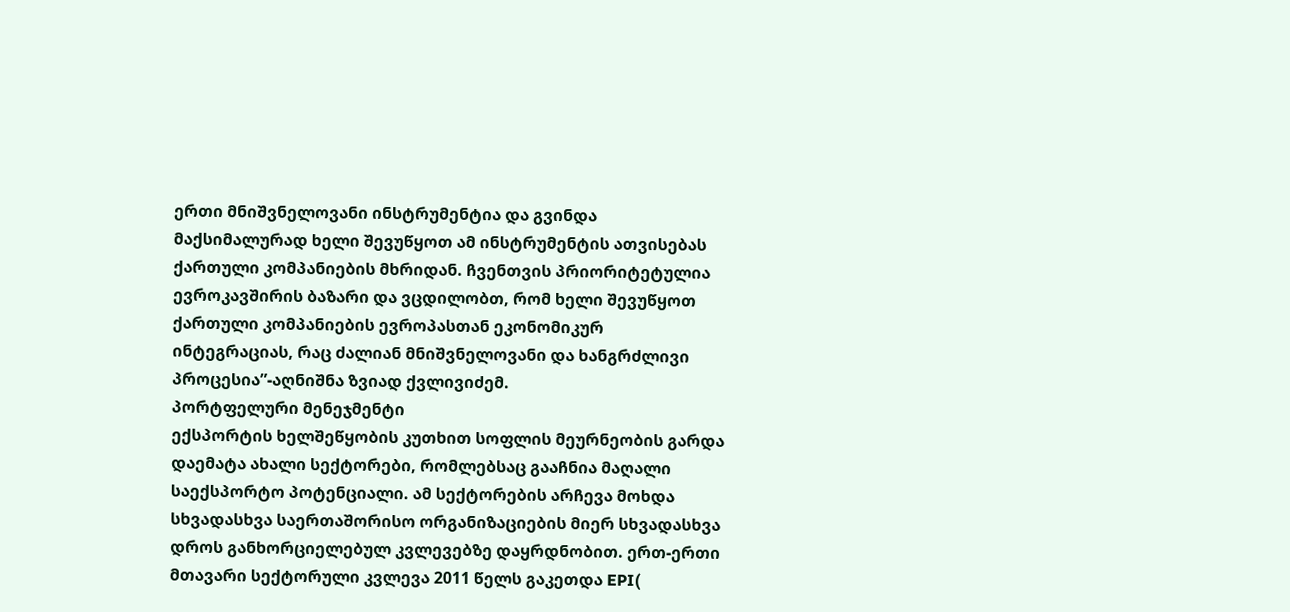ერთი მნიშვნელოვანი ინსტრუმენტია და გვინდა მაქსიმალურად ხელი შევუწყოთ ამ ინსტრუმენტის ათვისებას ქართული კომპანიების მხრიდან. ჩვენთვის პრიორიტეტულია ევროკავშირის ბაზარი და ვცდილობთ, რომ ხელი შევუწყოთ ქართული კომპანიების ევროპასთან ეკონომიკურ ინტეგრაციას, რაც ძალიან მნიშვნელოვანი და ხანგრძლივი პროცესია”-აღნიშნა ზვიად ქვლივიძემ.
პორტფელური მენეჯმენტი
ექსპორტის ხელშეწყობის კუთხით სოფლის მეურნეობის გარდა დაემატა ახალი სექტორები, რომლებსაც გააჩნია მაღალი საექსპორტო პოტენციალი. ამ სექტორების არჩევა მოხდა სხვადასხვა საერთაშორისო ორგანიზაციების მიერ სხვადასხვა დროს განხორციელებულ კვლევებზე დაყრდნობით. ერთ-ერთი მთავარი სექტორული კვლევა 2011 წელს გაკეთდა EPI(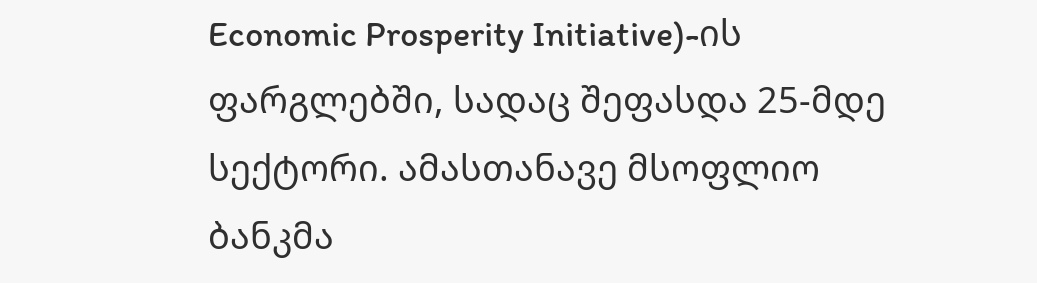Economic Prosperity Initiative)-ის ფარგლებში, სადაც შეფასდა 25-მდე სექტორი. ამასთანავე მსოფლიო ბანკმა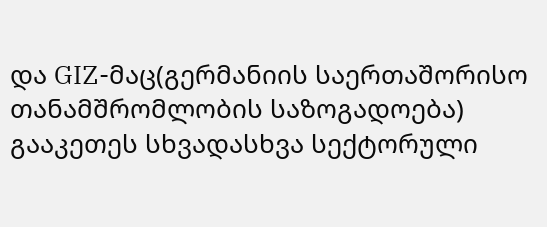და GIZ-მაც(გერმანიის საერთაშორისო თანამშრომლობის საზოგადოება) გააკეთეს სხვადასხვა სექტორული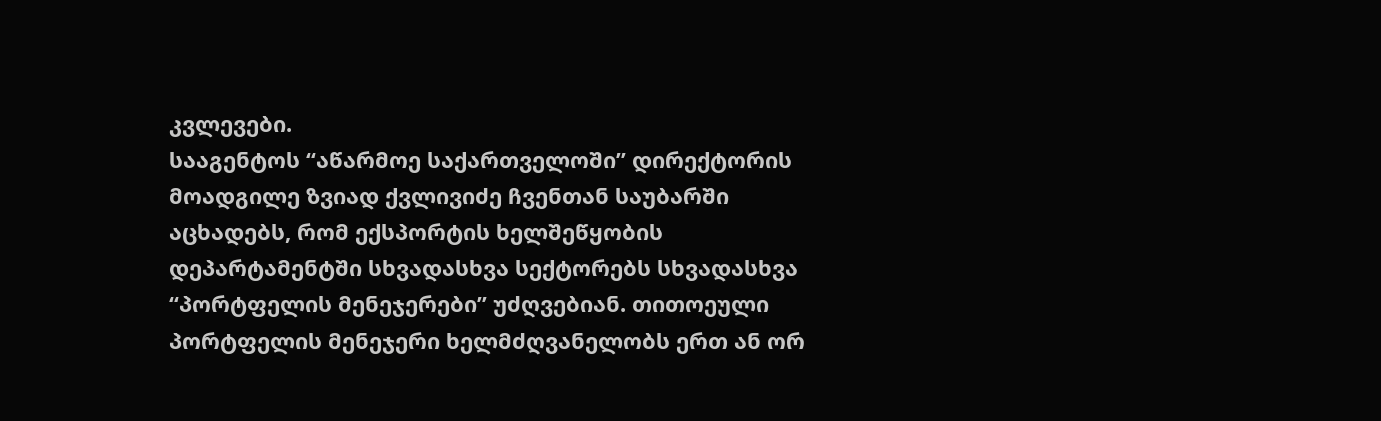კვლევები.
სააგენტოს “აწარმოე საქართველოში” დირექტორის მოადგილე ზვიად ქვლივიძე ჩვენთან საუბარში აცხადებს, რომ ექსპორტის ხელშეწყობის დეპარტამენტში სხვადასხვა სექტორებს სხვადასხვა “პორტფელის მენეჯერები” უძღვებიან. თითოეული პორტფელის მენეჯერი ხელმძღვანელობს ერთ ან ორ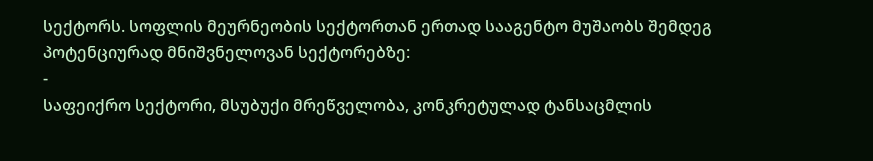სექტორს. სოფლის მეურნეობის სექტორთან ერთად სააგენტო მუშაობს შემდეგ პოტენციურად მნიშვნელოვან სექტორებზე:
-
საფეიქრო სექტორი, მსუბუქი მრეწველობა, კონკრეტულად ტანსაცმლის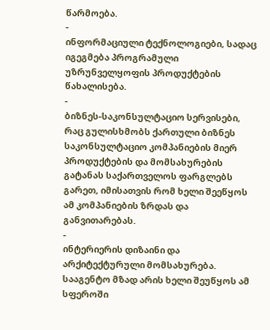წარმოება.
-
ინფორმაციული ტექნოლოგიები, სადაც იგეგმება პროგრამული უზრუნველყოფის პროდუქტების წახალისება.
-
ბიზნეს-საკონსულტაციო სერვისები, რაც გულისხმობს ქართული ბიზნეს საკონსულტაციო კომპანიების მიერ პროდუქტების და მომსახურების გატანას საქართველოს ფარგლებს გარეთ, იმისათვის რომ ხელი შეეწყოს ამ კომპანიების ზრდას და განვითარებას.
-
ინტერიერის დიზაინი და არქიტექტურული მომსახურება. სააგენტო მზად არის ხელი შეუწყოს ამ სფეროში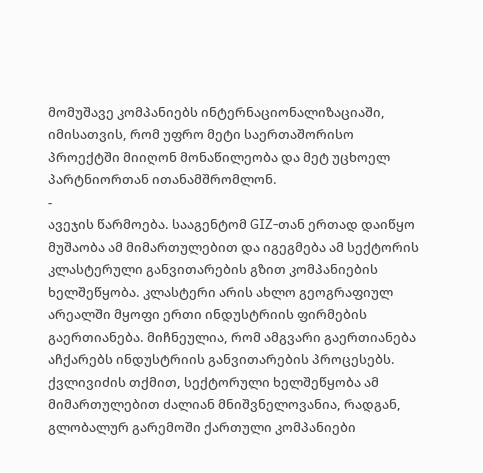მომუშავე კომპანიებს ინტერნაციონალიზაციაში, იმისათვის, რომ უფრო მეტი საერთაშორისო პროექტში მიიღონ მონაწილეობა და მეტ უცხოელ პარტნიორთან ითანამშრომლონ.
-
ავეჯის წარმოება. სააგენტომ GIZ-თან ერთად დაიწყო მუშაობა ამ მიმართულებით და იგეგმება ამ სექტორის კლასტერული განვითარების გზით კომპანიების ხელშეწყობა. კლასტერი არის ახლო გეოგრაფიულ არეალში მყოფი ერთი ინდუსტრიის ფირმების გაერთიანება. მიჩნეულია, რომ ამგვარი გაერთიანება აჩქარებს ინდუსტრიის განვითარების პროცესებს.
ქვლივიძის თქმით, სექტორული ხელშეწყობა ამ მიმართულებით ძალიან მნიშვნელოვანია, რადგან, გლობალურ გარემოში ქართული კომპანიები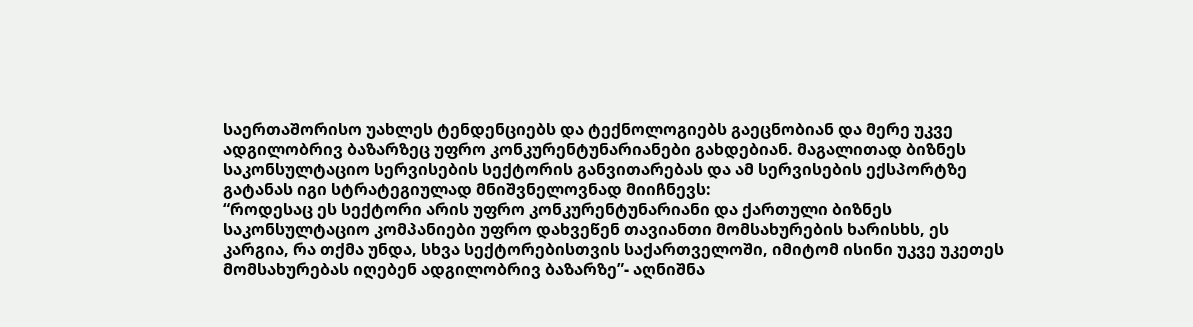საერთაშორისო უახლეს ტენდენციებს და ტექნოლოგიებს გაეცნობიან და მერე უკვე ადგილობრივ ბაზარზეც უფრო კონკურენტუნარიანები გახდებიან. მაგალითად ბიზნეს საკონსულტაციო სერვისების სექტორის განვითარებას და ამ სერვისების ექსპორტზე გატანას იგი სტრატეგიულად მნიშვნელოვნად მიიჩნევს:
“როდესაც ეს სექტორი არის უფრო კონკურენტუნარიანი და ქართული ბიზნეს საკონსულტაციო კომპანიები უფრო დახვეწენ თავიანთი მომსახურების ხარისხს, ეს კარგია, რა თქმა უნდა, სხვა სექტორებისთვის საქართველოში, იმიტომ ისინი უკვე უკეთეს მომსახურებას იღებენ ადგილობრივ ბაზარზე”- აღნიშნა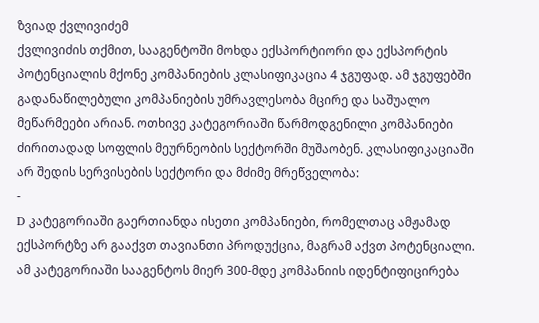ზვიად ქვლივიძემ
ქვლივიძის თქმით, სააგენტოში მოხდა ექსპორტიორი და ექსპორტის პოტენციალის მქონე კომპანიების კლასიფიკაცია 4 ჯგუფად. ამ ჯგუფებში გადანაწილებული კომპანიების უმრავლესობა მცირე და საშუალო მეწარმეები არიან. ოთხივე კატეგორიაში წარმოდგენილი კომპანიები ძირითადად სოფლის მეურნეობის სექტორში მუშაობენ. კლასიფიკაციაში არ შედის სერვისების სექტორი და მძიმე მრეწველობა:
-
D კატეგორიაში გაერთიანდა ისეთი კომპანიები, რომელთაც ამჟამად ექსპორტზე არ გააქვთ თავიანთი პროდუქცია, მაგრამ აქვთ პოტენციალი. ამ კატეგორიაში სააგენტოს მიერ 300-მდე კომპანიის იდენტიფიცირება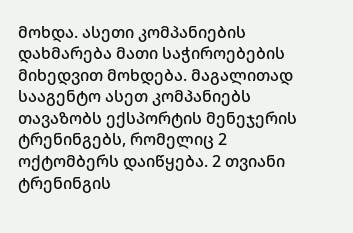მოხდა. ასეთი კომპანიების დახმარება მათი საჭიროებების მიხედვით მოხდება. მაგალითად სააგენტო ასეთ კომპანიებს თავაზობს ექსპორტის მენეჯერის ტრენინგებს, რომელიც 2 ოქტომბერს დაიწყება. 2 თვიანი ტრენინგის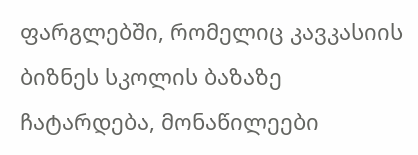ფარგლებში, რომელიც კავკასიის ბიზნეს სკოლის ბაზაზე ჩატარდება, მონაწილეები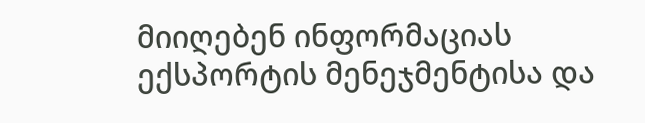მიიღებენ ინფორმაციას ექსპორტის მენეჯმენტისა და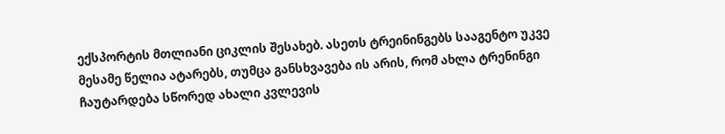ექსპორტის მთლიანი ციკლის შესახებ. ასეთს ტრეინინგებს სააგენტო უკვე მესამე წელია ატარებს, თუმცა განსხვავება ის არის, რომ ახლა ტრენინგი ჩაუტარდება სწორედ ახალი კვლევის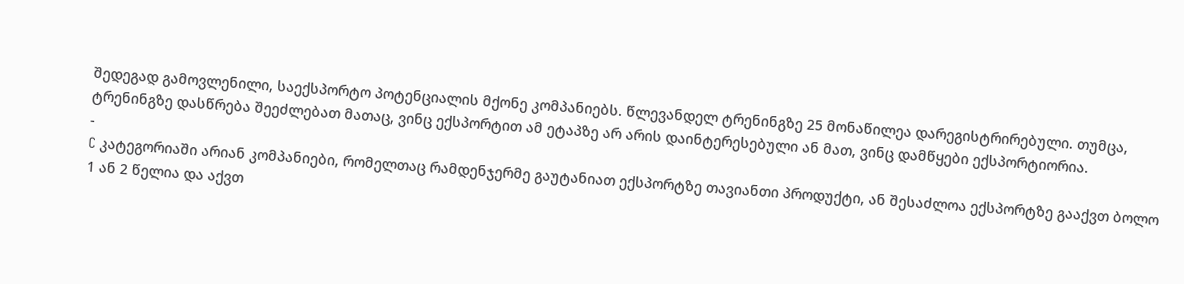შედეგად გამოვლენილი, საექსპორტო პოტენციალის მქონე კომპანიებს. წლევანდელ ტრენინგზე 25 მონაწილეა დარეგისტრირებული. თუმცა, ტრენინგზე დასწრება შეეძლებათ მათაც, ვინც ექსპორტით ამ ეტაპზე არ არის დაინტერესებული ან მათ, ვინც დამწყები ექსპორტიორია.
-
C კატეგორიაში არიან კომპანიები, რომელთაც რამდენჯერმე გაუტანიათ ექსპორტზე თავიანთი პროდუქტი, ან შესაძლოა ექსპორტზე გააქვთ ბოლო 1 ან 2 წელია და აქვთ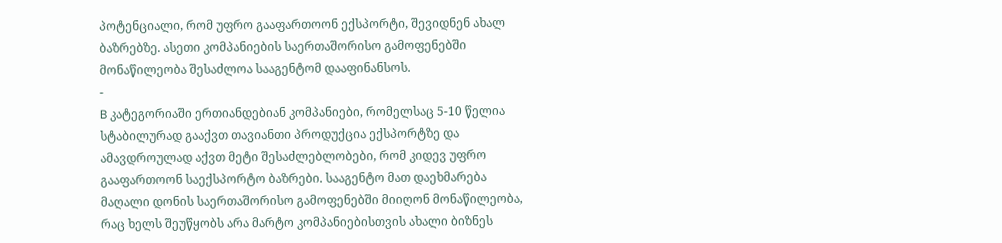პოტენციალი, რომ უფრო გააფართოონ ექსპორტი, შევიდნენ ახალ ბაზრებზე. ასეთი კომპანიების საერთაშორისო გამოფენებში მონაწილეობა შესაძლოა სააგენტომ დააფინანსოს.
-
B კატეგორიაში ერთიანდებიან კომპანიები, რომელსაც 5-10 წელია სტაბილურად გააქვთ თავიანთი პროდუქცია ექსპორტზე და ამავდროულად აქვთ მეტი შესაძლებლობები, რომ კიდევ უფრო გააფართოონ საექსპორტო ბაზრები. სააგენტო მათ დაეხმარება მაღალი დონის საერთაშორისო გამოფენებში მიიღონ მონაწილეობა, რაც ხელს შეუწყობს არა მარტო კომპანიებისთვის ახალი ბიზნეს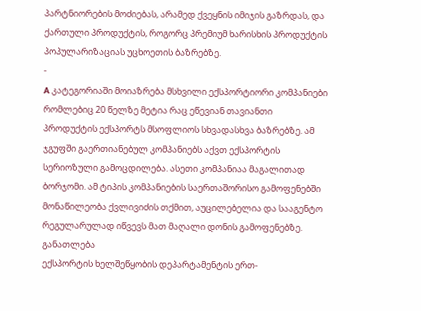პარტნიორების მოძიებას, არამედ ქვეყნის იმიჯის გაზრდას, და ქართული პროდუქტის, როგორც პრემიუმ ხარისხის პროდუქტის პოპულარიზაციას უცხოეთის ბაზრებზე.
-
A კატეგორიაში მოიაზრება მსხვილი ექსპორტიორი კომპანიები რომლებიც 20 წელზე მეტია რაც ეწევიან თავიანთი პროდუქტის ექსპორტს მსოფლიოს სხვადასხვა ბაზრებზე. ამ ჯგუფში გაერთიანებულ კომპანიებს აქვთ ექსპორტის სერიოზული გამოცდილება. ასეთი კომპანიაა მაგალითად ბორჯომი. ამ ტიპის კომპანიების საერთაშორისო გამოფენებში მონაწილეობა ქვლივიძის თქმით, აუცილებელია და სააგენტო რეგულარულად იწვევს მათ მაღალი დონის გამოფენებზე.
განათლება
ექსპორტის ხელშეწყობის დეპარტამენტის ერთ-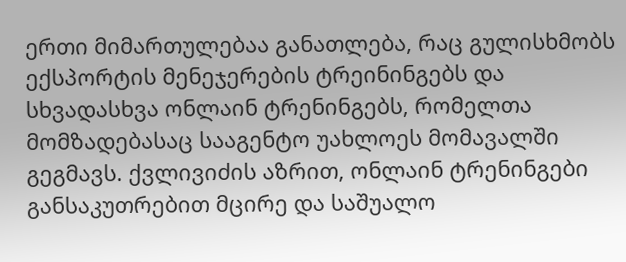ერთი მიმართულებაა განათლება, რაც გულისხმობს ექსპორტის მენეჯერების ტრეინინგებს და სხვადასხვა ონლაინ ტრენინგებს, რომელთა მომზადებასაც სააგენტო უახლოეს მომავალში გეგმავს. ქვლივიძის აზრით, ონლაინ ტრენინგები განსაკუთრებით მცირე და საშუალო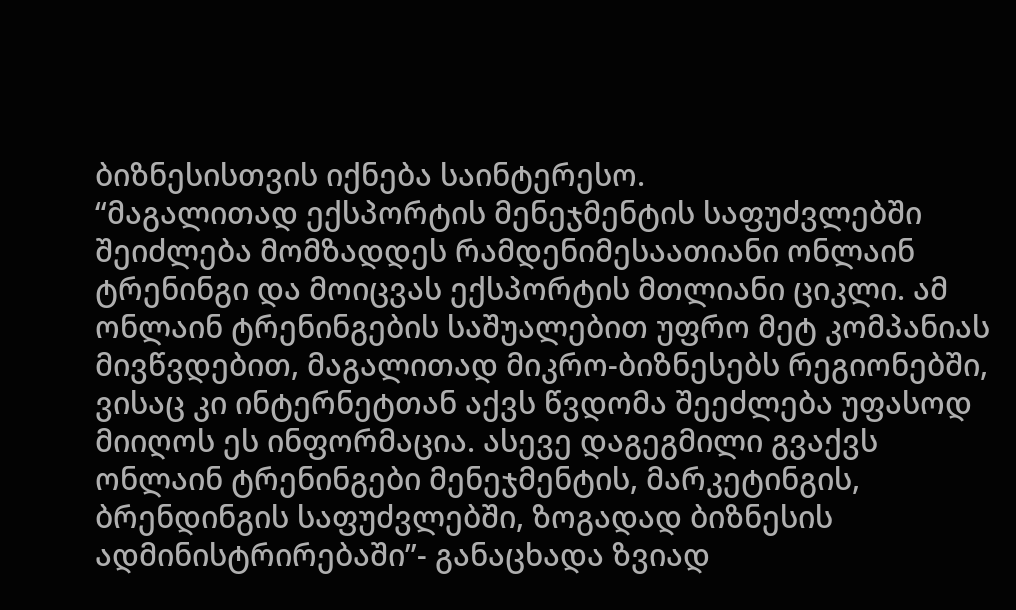ბიზნესისთვის იქნება საინტერესო.
“მაგალითად ექსპორტის მენეჯმენტის საფუძვლებში შეიძლება მომზადდეს რამდენიმესაათიანი ონლაინ ტრენინგი და მოიცვას ექსპორტის მთლიანი ციკლი. ამ ონლაინ ტრენინგების საშუალებით უფრო მეტ კომპანიას მივწვდებით, მაგალითად მიკრო-ბიზნესებს რეგიონებში, ვისაც კი ინტერნეტთან აქვს წვდომა შეეძლება უფასოდ მიიღოს ეს ინფორმაცია. ასევე დაგეგმილი გვაქვს ონლაინ ტრენინგები მენეჯმენტის, მარკეტინგის, ბრენდინგის საფუძვლებში, ზოგადად ბიზნესის ადმინისტრირებაში”- განაცხადა ზვიად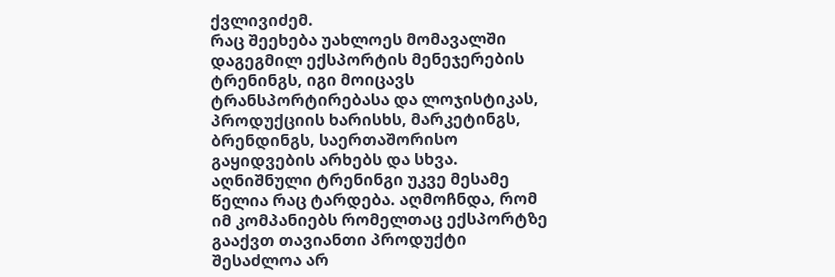ქვლივიძემ.
რაც შეეხება უახლოეს მომავალში დაგეგმილ ექსპორტის მენეჯერების ტრენინგს, იგი მოიცავს ტრანსპორტირებასა და ლოჯისტიკას, პროდუქციის ხარისხს, მარკეტინგს, ბრენდინგს, საერთაშორისო გაყიდვების არხებს და სხვა. აღნიშნული ტრენინგი უკვე მესამე წელია რაც ტარდება. აღმოჩნდა, რომ იმ კომპანიებს რომელთაც ექსპორტზე გააქვთ თავიანთი პროდუქტი შესაძლოა არ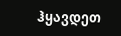ჰყავდეთ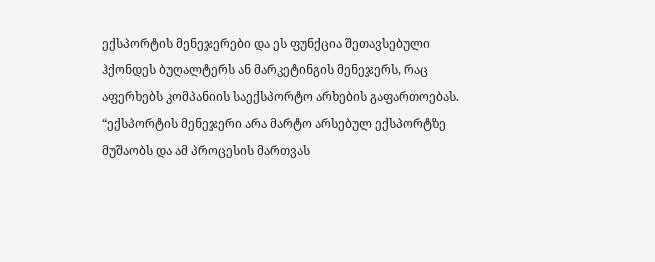ექსპორტის მენეჯერები და ეს ფუნქცია შეთავსებული ჰქონდეს ბუღალტერს ან მარკეტინგის მენეჯერს, რაც აფერხებს კომპანიის საექსპორტო არხების გაფართოებას.
“ექსპორტის მენეჯერი არა მარტო არსებულ ექსპორტზე მუშაობს და ამ პროცესის მართვას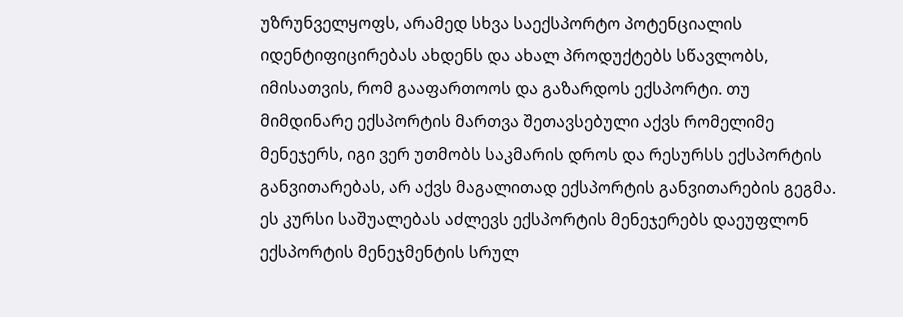უზრუნველყოფს, არამედ სხვა საექსპორტო პოტენციალის იდენტიფიცირებას ახდენს და ახალ პროდუქტებს სწავლობს, იმისათვის, რომ გააფართოოს და გაზარდოს ექსპორტი. თუ მიმდინარე ექსპორტის მართვა შეთავსებული აქვს რომელიმე მენეჯერს, იგი ვერ უთმობს საკმარის დროს და რესურსს ექსპორტის განვითარებას, არ აქვს მაგალითად ექსპორტის განვითარების გეგმა. ეს კურსი საშუალებას აძლევს ექსპორტის მენეჯერებს დაეუფლონ ექსპორტის მენეჯმენტის სრულ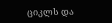ციკლს და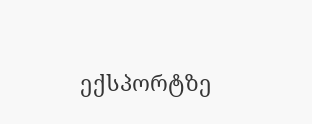ექსპორტზე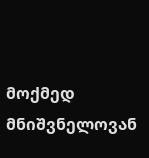მოქმედ მნიშვნელოვან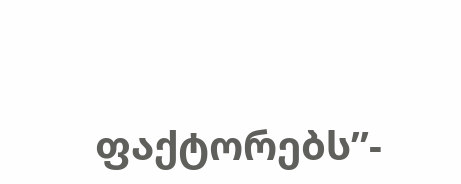ფაქტორებს”-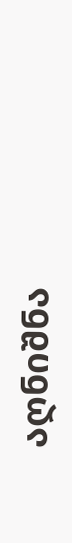აღნიშნა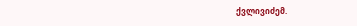ქვლივიძემ.